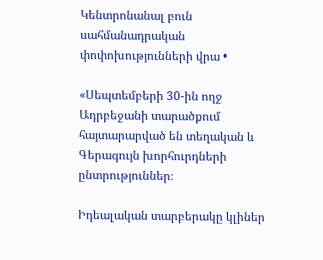Կենտրոնանալ բուն սահմանադրական փոփոխությունների վրա •

«Սեպտեմբերի 30-ին ողջ Ադրբեջանի տարածքում հայտարարված են տեղական և Գերագույն խորհուրդների ընտրություններ։

Իդեալական տարբերակը կլիներ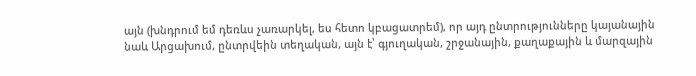այն (խնդրում եմ դեռևս չառարկել, ես հետո կբացատրեմ), որ այդ ընտրությունները կայանային նաև Արցախում, ընտրվեին տեղական, այն է՝ գյուղական, շրջանային, քաղաքային և մարզային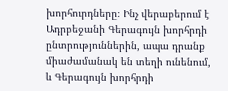խորհուրդները։ Ինչ վերաբերում է Ադրբեջանի Գերագույն խորհրդի ընտրություններին, ապա դրանք միաժամանակ են տեղի ունենում, և Գերագույն խորհրդի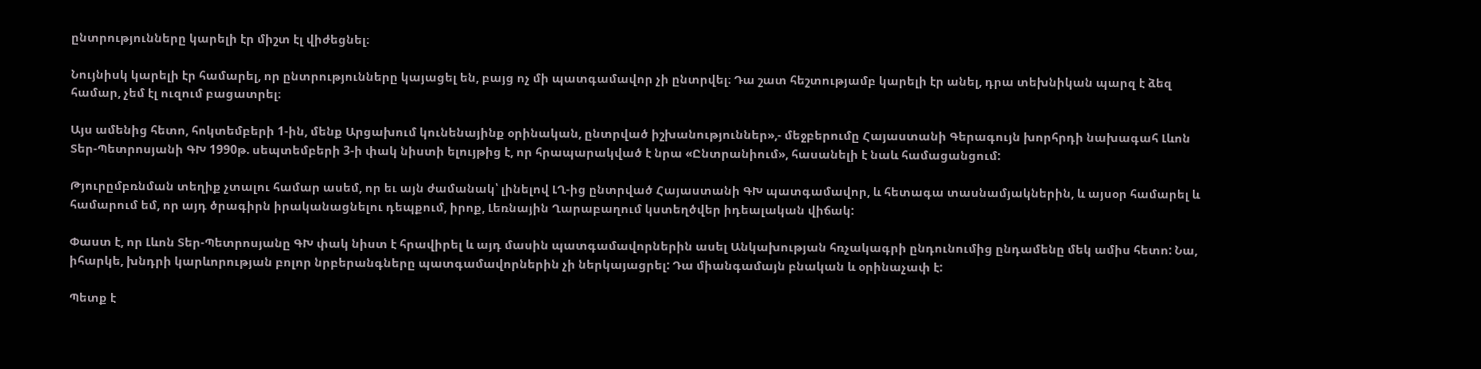ընտրությունները կարելի էր միշտ էլ վիժեցնել։

Նույնիսկ կարելի էր համարել, որ ընտրությունները կայացել են, բայց ոչ մի պատգամավոր չի ընտրվել։ Դա շատ հեշտությամբ կարելի էր անել, դրա տեխնիկան պարզ է ձեզ համար, չեմ էլ ուզում բացատրել։

Այս ամենից հետո, հոկտեմբերի 1-ին, մենք Արցախում կունենայինք օրինական, ընտրված իշխանություններ»,- մեջբերումը Հայաստանի Գերագույն խորհրդի նախագահ Լևոն Տեր-Պետրոսյանի ԳԽ 1990թ. սեպտեմբերի 3-ի փակ նիստի ելույթից է, որ հրապարակված է նրա «Ընտրանիում», հասանելի է նաև համացանցում:

Թյուրըմբռնման տեղիք չտալու համար ասեմ, որ եւ այն ժամանակ՝ լինելով ԼՂ-ից ընտրված Հայաստանի ԳԽ պատգամավոր, և հետագա տասնամյակներին, և այսօր համարել և համարում եմ, որ այդ ծրագիրն իրականացնելու դեպքում, իրոք, Լեռնային Ղարաբաղում կստեղծվեր իդեալական վիճակ:

Փաստ է, որ Լևոն Տեր-Պետրոսյանը ԳԽ փակ նիստ է հրավիրել և այդ մասին պատգամավորներին ասել Անկախության հռչակագրի ընդունումից ընդամենը մեկ ամիս հետո: Նա, իհարկե, խնդրի կարևորության բոլոր նրբերանգները պատգամավորներին չի ներկայացրել: Դա միանգամայն բնական և օրինաչափ է:

Պետք է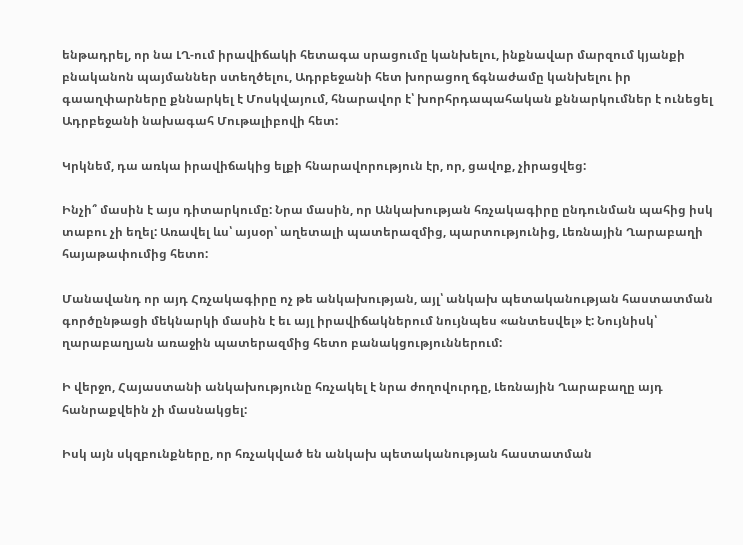ենթադրել, որ նա ԼՂ-ում իրավիճակի հետագա սրացումը կանխելու, ինքնավար մարզում կյանքի բնականոն պայմաններ ստեղծելու, Ադրբեջանի հետ խորացող ճգնաժամը կանխելու իր գաաղփարները քննարկել է Մոսկվայում, հնարավոր է՝ խորհրդապահական քննարկումներ է ունեցել Ադրբեջանի նախագահ Մութալիբովի հետ:

Կրկնեմ, դա առկա իրավիճակից ելքի հնարավորություն էր, որ, ցավոք, չիրացվեց:

Ինչի՞ մասին է այս դիտարկումը: Նրա մասին, որ Անկախության հռչակագիրը ընդունման պահից իսկ տաբու չի եղել: Առավել ևս՝ այսօր՝ աղետալի պատերազմից, պարտությունից, Լեռնային Ղարաբաղի հայաթափումից հետո:

Մանավանդ որ այդ Հռչակագիրը ոչ թե անկախության, այլ՝ անկախ պետականության հաստատման գործընթացի մեկնարկի մասին է եւ այլ իրավիճակներում նույնպես «անտեսվել» է: Նույնիսկ՝ ղարաբաղյան առաջին պատերազմից հետո բանակցություններում:

Ի վերջո, Հայաստանի անկախությունը հռչակել է նրա ժողովուրդը, Լեռնային Ղարաբաղը այդ հանրաքվեին չի մասնակցել:

Իսկ այն սկզբունքները, որ հռչակված են անկախ պետականության հաստատման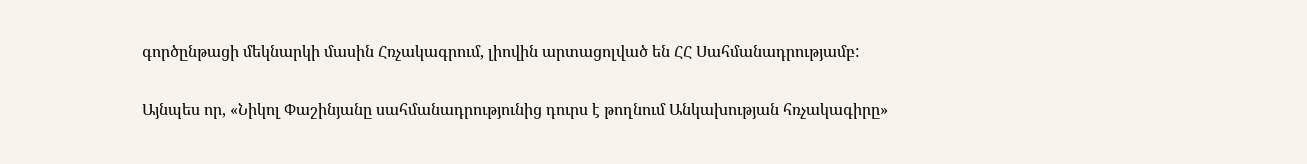գործընթացի մեկնարկի մասին Հռչակագրում, լիովին արտացոլված են ՀՀ Սահմանադրությամբ:

Այնպես որ, «Նիկոլ Փաշինյանը սահմանադրությունից դուրս է թողնում Անկախության հռչակագիրը»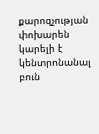քարոզչության փոխարեն կարելի է կենտրոնանալ բուն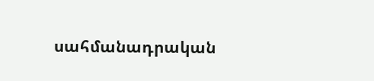սահմանադրական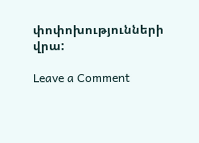փոփոխությունների վրա:

Leave a Comment